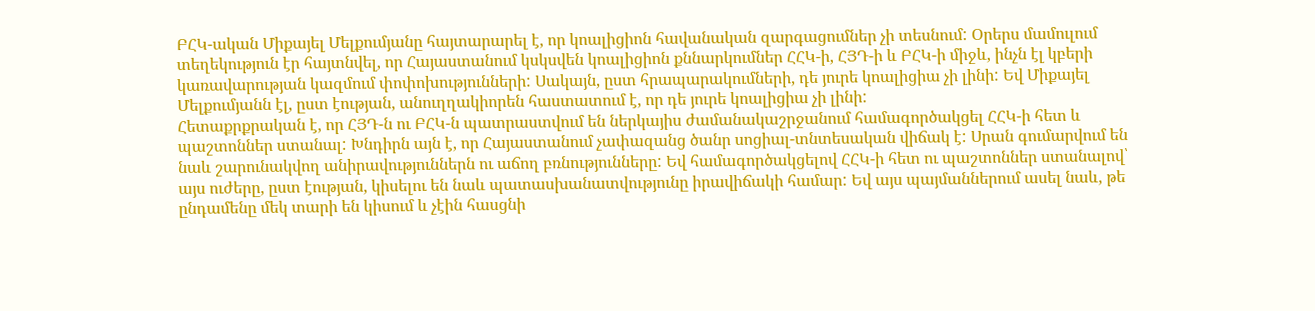ԲՀԿ-ական Միքայել Մելքումյանը հայտարարել է, որ կոալիցիոն հավանական զարգացումներ չի տեսնում: Օրերս մամուլում տեղեկություն էր հայտնվել, որ Հայաստանում կսկսվեն կոալիցիոն քննարկումներ ՀՀԿ-ի, ՀՅԴ-ի և ԲՀԿ-ի միջև, ինչն էլ կբերի կառավարության կազմում փոփոխությունների: Սակայն, ըստ հրապարակումների, դե յուրե կոալիցիա չի լինի: Եվ Միքայել Մելքումյանն էլ, ըստ էության, անուղղակիորեն հաստատում է, որ դե յուրե կոալիցիա չի լինի:
Հետաքրքրական է, որ ՀՅԴ-ն ու ԲՀԿ-ն պատրաստվում են ներկայիս ժամանակաշրջանում համագործակցել ՀՀԿ-ի հետ և պաշտոններ ստանալ: Խնդիրն այն է, որ Հայաստանում չափազանց ծանր սոցիալ-տնտեսական վիճակ է: Սրան գումարվում են նաև շարունակվող անիրավություններն ու աճող բռնությունները: Եվ համագործակցելով ՀՀԿ-ի հետ ու պաշտոններ ստանալով՝ այս ուժերը, ըստ էության, կիսելու են նաև պատասխանատվությունը իրավիճակի համար: Եվ այս պայմաններում ասել նաև, թե ընդամենը մեկ տարի են կիսում և չէին հասցնի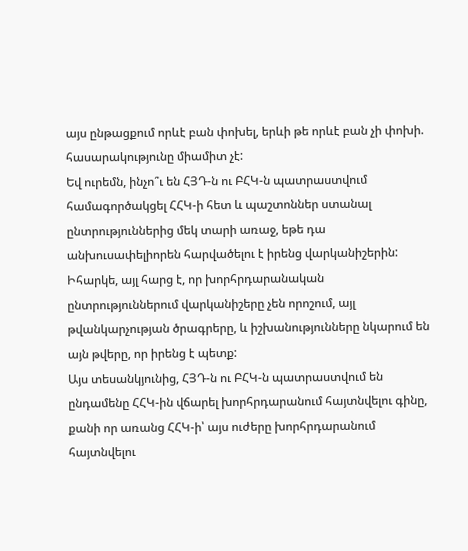այս ընթացքում որևէ բան փոխել, երևի թե որևէ բան չի փոխի. հասարակությունը միամիտ չէ:
Եվ ուրեմն, ինչո՞ւ են ՀՅԴ-ն ու ԲՀԿ-ն պատրաստվում համագործակցել ՀՀԿ-ի հետ և պաշտոններ ստանալ ընտրություններից մեկ տարի առաջ, եթե դա անխուսափելիորեն հարվածելու է իրենց վարկանիշերին: Իհարկե, այլ հարց է, որ խորհրդարանական ընտրություններում վարկանիշերը չեն որոշում, այլ թվանկարչության ծրագրերը, և իշխանությունները նկարում են այն թվերը, որ իրենց է պետք:
Այս տեսանկյունից, ՀՅԴ-ն ու ԲՀԿ-ն պատրաստվում են ընդամենը ՀՀԿ-ին վճարել խորհրդարանում հայտնվելու գինը, քանի որ առանց ՀՀԿ-ի՝ այս ուժերը խորհրդարանում հայտնվելու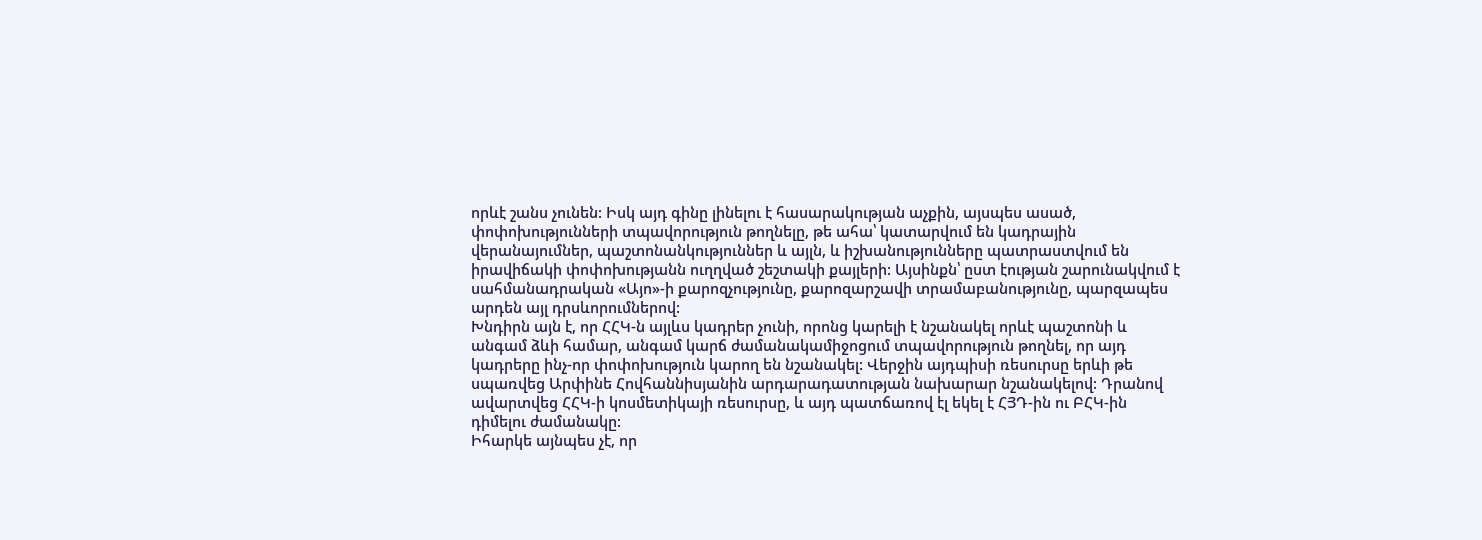որևէ շանս չունեն: Իսկ այդ գինը լինելու է հասարակության աչքին, այսպես ասած, փոփոխությունների տպավորություն թողնելը, թե ահա՝ կատարվում են կադրային վերանայումներ, պաշտոնանկություններ և այլն, և իշխանությունները պատրաստվում են իրավիճակի փոփոխությանն ուղղված շեշտակի քայլերի: Այսինքն՝ ըստ էության շարունակվում է սահմանադրական «Այո»-ի քարոզչությունը, քարոզարշավի տրամաբանությունը, պարզապես արդեն այլ դրսևորումներով:
Խնդիրն այն է, որ ՀՀԿ-ն այլևս կադրեր չունի, որոնց կարելի է նշանակել որևէ պաշտոնի և անգամ ձևի համար, անգամ կարճ ժամանակամիջոցում տպավորություն թողնել, որ այդ կադրերը ինչ-որ փոփոխություն կարող են նշանակել: Վերջին այդպիսի ռեսուրսը երևի թե սպառվեց Արփինե Հովհաննիսյանին արդարադատության նախարար նշանակելով: Դրանով ավարտվեց ՀՀԿ-ի կոսմետիկայի ռեսուրսը, և այդ պատճառով էլ եկել է ՀՅԴ-ին ու ԲՀԿ-ին դիմելու ժամանակը:
Իհարկե այնպես չէ, որ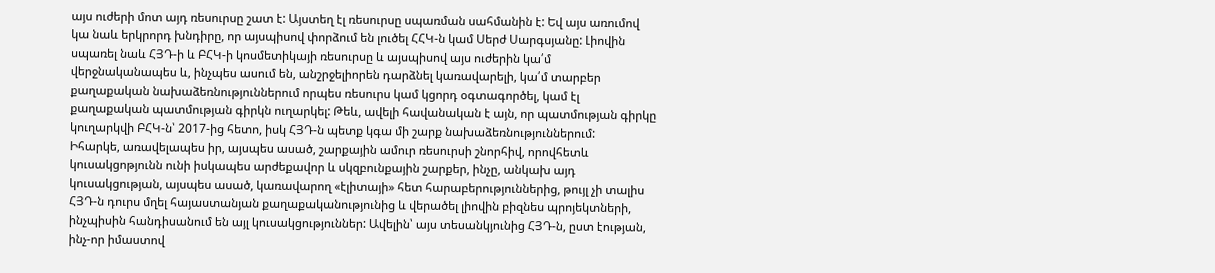այս ուժերի մոտ այդ ռեսուրսը շատ է: Այստեղ էլ ռեսուրսը սպառման սահմանին է: Եվ այս առումով կա նաև երկրորդ խնդիրը, որ այսպիսով փորձում են լուծել ՀՀԿ-ն կամ Սերժ Սարգսյանը: Լիովին սպառել նաև ՀՅԴ-ի և ԲՀԿ-ի կոսմետիկայի ռեսուրսը և այսպիսով այս ուժերին կա՛մ վերջնականապես և, ինչպես ասում են, անշրջելիորեն դարձնել կառավարելի, կա՛մ տարբեր քաղաքական նախաձեռնություններում որպես ռեսուրս կամ կցորդ օգտագործել, կամ էլ քաղաքական պատմության գիրկն ուղարկել: Թեև, ավելի հավանական է այն, որ պատմության գիրկը կուղարկվի ԲՀԿ-ն՝ 2017-ից հետո, իսկ ՀՅԴ-ն պետք կգա մի շարք նախաձեռնություններում:
Իհարկե, առավելապես իր, այսպես ասած, շարքային ամուր ռեսուրսի շնորհիվ, որովհետև կուսակցոթյունն ունի իսկապես արժեքավոր և սկզբունքային շարքեր, ինչը, անկախ այդ կուսակցության, այսպես ասած, կառավարող «էլիտայի» հետ հարաբերություններից, թույլ չի տալիս ՀՅԴ-ն դուրս մղել հայաստանյան քաղաքականությունից և վերածել լիովին բիզնես պրոյեկտների, ինչպիսին հանդիսանում են այլ կուսակցություններ: Ավելին՝ այս տեսանկյունից ՀՅԴ-ն, ըստ էության, ինչ-որ իմաստով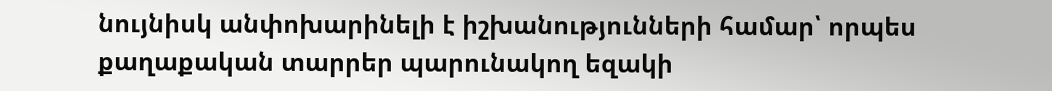նույնիսկ անփոխարինելի է իշխանությունների համար՝ որպես քաղաքական տարրեր պարունակող եզակի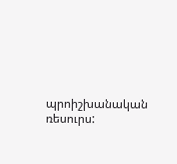պրոիշխանական ռեսուրս: